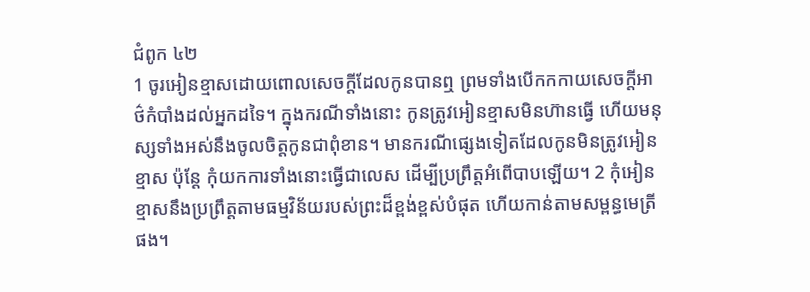ជំពូក ៤២
1 ចូរអៀនខ្មាសដោយពោលសេចក្តីដែលកូនបានឮ ព្រមទាំងបើកកកាយសេចក្តីអាថ៌កំបាំងដល់អ្នកដទៃ។ ក្នុងករណីទាំងនោះ កូនត្រូវអៀនខ្មាសមិនហ៊ានធ្វើ ហើយមនុស្សទាំងអស់នឹងចូលចិត្តកូនជាពុំខាន។ មានករណីផ្សេងទៀតដែលកូនមិនត្រូវអៀនខ្មាស ប៉ុន្តែ កុំយកការទាំងនោះធ្វើជាលេស ដើម្បីប្រព្រឹត្តអំពើបាបឡើយ។ 2 កុំអៀនខ្មាសនឹងប្រព្រឹត្តតាមធម្មវិន័យរបស់ព្រះដ៏ខ្ពង់ខ្ពស់បំផុត ហើយកាន់តាមសម្ពន្ធមេត្រីផង។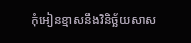កុំអៀនខ្មាសនឹងវិនិច្ឆ័យសាស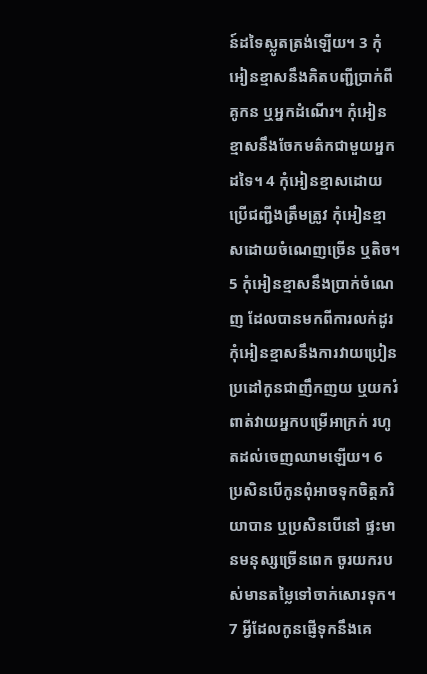ន៍ដទៃស្លូតត្រង់ឡើយ។ 3 កុំអៀនខ្មាសនឹងគិតបញ្ជីប្រាក់ពីគូកន ឬអ្នកដំណើរ។ កុំអៀនខ្មាសនឹងចែកមត៌កជាមួយអ្នកដទៃ។ 4 កុំអៀនខ្មាសដោយប្រើជញ្ជីងត្រឹមត្រូវ កុំអៀនខ្មាសដោយចំណេញច្រើន ឬតិច។ 5 កុំអៀនខ្មាសនឹងប្រាក់ចំណេញ ដែលបានមកពីការលក់ដូរ កុំអៀនខ្មាសនឹងការវាយប្រៀនប្រដៅកូនជាញឹកញយ ឬយករំពាត់វាយអ្នកបម្រើអាក្រក់ រហូតដល់ចេញឈាមឡើយ។ 6 ប្រសិនបើកូនពុំអាចទុកចិត្តភរិយាបាន ឬប្រសិនបើនៅ ផ្ទះមានមនុស្សច្រើនពេក ចូរយករបស់មានតម្លៃទៅចាក់សោរទុក។ 7 អ្វីដែលកូនផ្ញើទុកនឹងគេ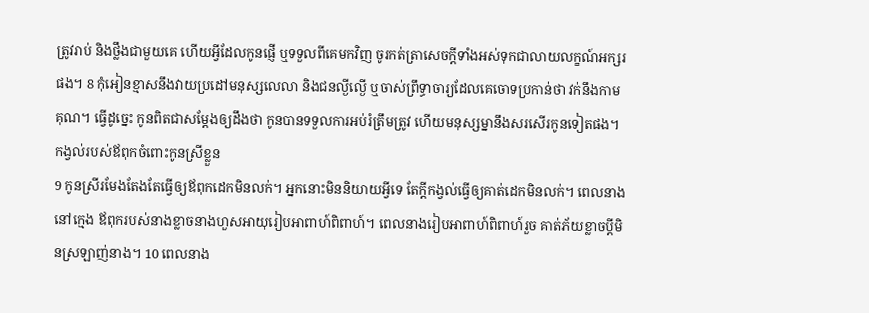ត្រូវរាប់ និងថ្លឹងជាមួយគេ ហើយអ្វីដែលកូនផ្ញើ ឬទទួលពីគេមកវិញ ចូរកត់ត្រាសេចក្តីទាំងអស់ទុកជាលាយលក្ខណ៍អក្សរផង។ 8 កុំអៀនខ្មាសនឹងវាយប្រដៅមនុស្សលេលា និងជនល្ងីល្ងើ ឬចាស់ព្រឹទ្ធាចារ្យដែលគេចោទប្រកាន់ថា វក់នឹងកាមគុណ។ ធ្វើដូច្នេះ កូនពិតជាសម្ដែងឲ្យដឹងថា កូនបានទទួលការអប់រំត្រឹមត្រូវ ហើយមនុស្សម្នានឹងសរសើរកូនទៀតផង។
កង្វល់របស់ឪពុកចំពោះកូនស្រីខ្លួន
9 កូនស្រីរមែងតែងតែធ្វើឲ្យឪពុកដេកមិនលក់។ អ្នកនោះមិននិយាយអ្វីទេ តែក្តីកង្វល់ធ្វើឲ្យគាត់ដេកមិនលក់។ ពេលនាងនៅក្មេង ឪពុករបស់នាងខ្លាចនាងហួសអាយុរៀបអាពាហ៍ពិពាហ៍។ ពេលនាងរៀបអាពាហ៍ពិពាហ៍រួច គាត់ភ័យខ្លាចប្តីមិនស្រឡាញ់នាង។ 10 ពេលនាង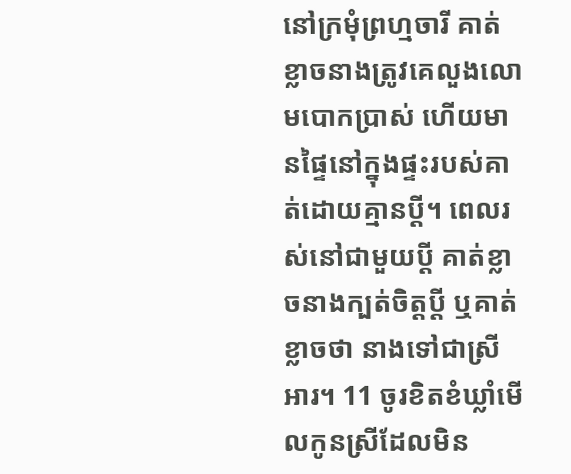នៅក្រមុំព្រហ្មចារី គាត់ខ្លាចនាងត្រូវគេលួងលោមបោកប្រាស់ ហើយមានផ្ទៃនៅក្នុងផ្ទះរបស់គាត់ដោយគ្មានប្តី។ ពេលរស់នៅជាមួយប្តី គាត់ខ្លាចនាងក្បត់ចិត្តប្តី ឬគាត់ខ្លាចថា នាងទៅជាស្រីអារ។ 11 ចូរខិតខំឃ្លាំមើលកូនស្រីដែលមិន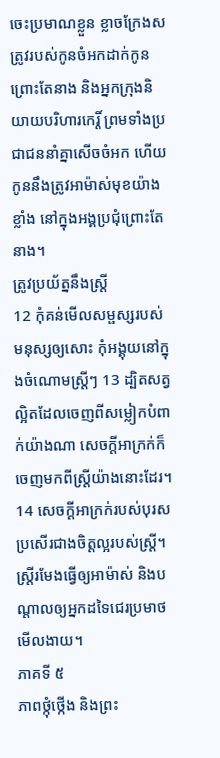ចេះប្រមាណខ្លួន ខ្លាចក្រែងសត្រូវរបស់កូនចំអកដាក់កូនព្រោះតែនាង និងអ្នកក្រុងនិយាយបរិហារកេរ្តិ៍ ព្រមទាំងប្រជាជននាំគ្នាសើចចំអក ហើយកូននឹងត្រូវអាម៉ាស់មុខយ៉ាងខ្លាំង នៅក្នុងអង្គប្រជុំព្រោះតែនាង។
ត្រូវប្រយ័ត្ននឹងស្រ្តី
12 កុំគន់មើលសម្ផស្សរបស់មនុស្សឲ្យសោះ កុំអង្គុយនៅក្នុងចំណោមស្រ្តីៗ 13 ដ្បិតសត្វល្អិតដែលចេញពីសម្លៀកបំពាក់យ៉ាងណា សេចក្តីអាក្រក់ក៏ចេញមកពីស្រ្តីយ៉ាងនោះដែរ។ 14 សេចក្តីអាក្រក់របស់បុរសប្រសើរជាងចិត្តល្អរបស់ស្រ្តី។ ស្រ្តីរមែងធ្វើឲ្យអាម៉ាស់ និងបណ្តាលឲ្យអ្នកដទៃជេរប្រមាថមើលងាយ។
ភាគទី ៥
ភាពថ្កុំថ្កើង និងព្រះ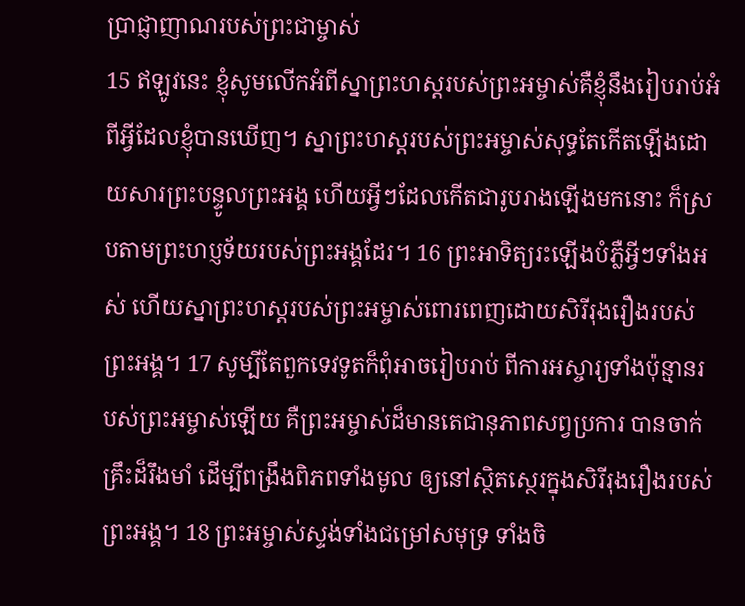ប្រាជ្ញាញាណរបស់ព្រះជាម្ចាស់
15 ឥឡូវនេះ ខ្ញុំសូមលើកអំពីស្នាព្រះហស្តរបស់ព្រះអម្ចាស់គឺខ្ញុំនឹងរៀបរាប់អំពីអ្វីដែលខ្ញុំបានឃើញ។ ស្នាព្រះហស្តរបស់ព្រះអម្ចាស់សុទ្ធតែកើតឡើងដោយសារព្រះបន្ទូលព្រះអង្គ ហើយអ្វីៗដែលកើតជារូបរាងឡើងមកនោះ ក៏ស្របតាមព្រះហប្ញទ័យរបស់ព្រះអង្គដែរ។ 16 ព្រះអាទិត្យរះឡើងបំភ្លឺអ្វីៗទាំងអស់ ហើយស្នាព្រះហស្តរបស់ព្រះអម្ចាស់ពោរពេញដោយសិរីរុងរឿងរបស់ព្រះអង្គ។ 17 សូម្បីតែពួកទេវទូតក៏ពុំអាចរៀបរាប់ ពីការអស្ចារ្យទាំងប៉ុន្មានរបស់ព្រះអម្ចាស់ឡើយ គឺព្រះអម្ចាស់ដ៏មានតេជានុភាពសព្វប្រការ បានចាក់គ្រឹះដ៏រឹងមាំ ដើម្បីពង្រឹងពិភពទាំងមូល ឲ្យនៅស្ថិតស្ថេរក្នុងសិរីរុងរឿងរបស់ព្រះអង្គ។ 18 ព្រះអម្ចាស់ស្ទង់ទាំងជម្រៅសមុទ្រ ទាំងចិ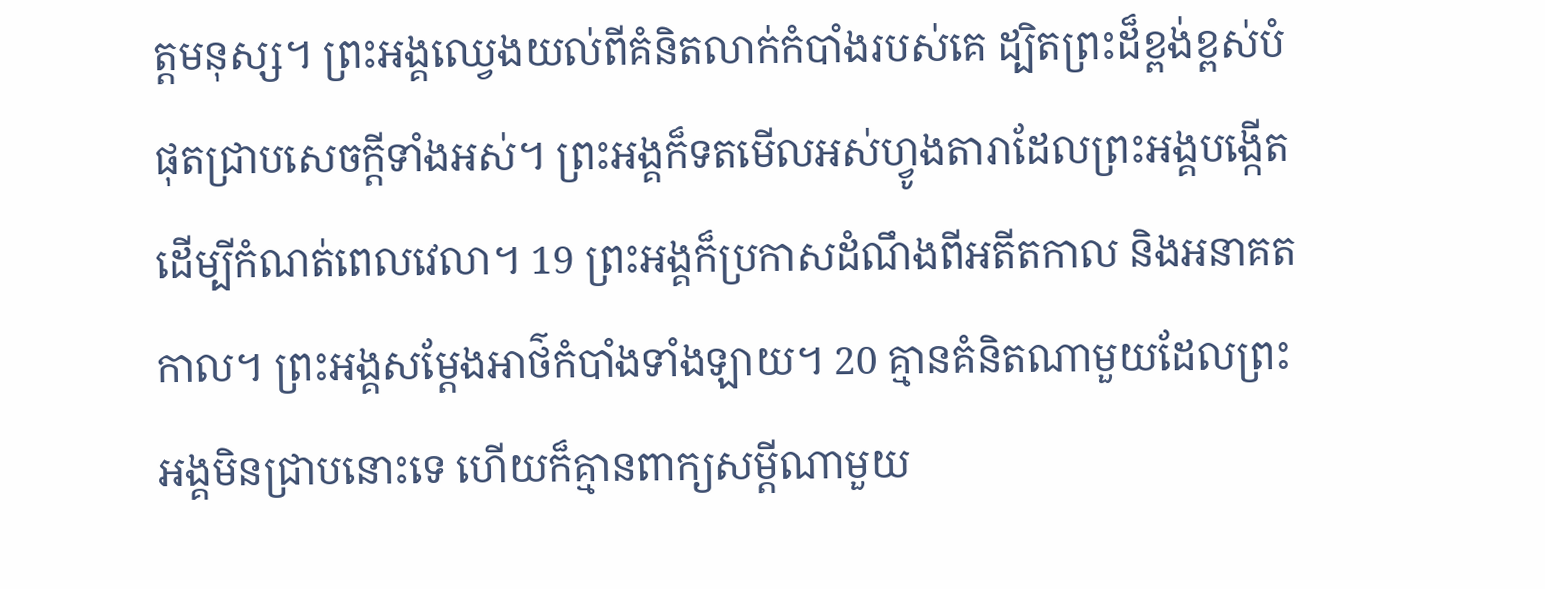ត្តមនុស្ស។ ព្រះអង្គឈ្វេងយល់ពីគំនិតលាក់កំបាំងរបស់គេ ដ្បិតព្រះដ៏ខ្ពង់ខ្ពស់បំផុតជ្រាបសេចក្តីទាំងអស់។ ព្រះអង្គក៏ទតមើលអស់ហ្វូងតារាដែលព្រះអង្គបង្កើតដើម្បីកំណត់ពេលវេលា។ 19 ព្រះអង្គក៏ប្រកាសដំណឹងពីអតីតកាល និងអនាគតកាល។ ព្រះអង្គសម្ដែងអាថ៌កំបាំងទាំងឡាយ។ 20 គ្មានគំនិតណាមួយដែលព្រះអង្គមិនជ្រាបនោះទេ ហើយក៏គ្មានពាក្យសម្ដីណាមួយ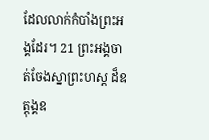ដែលលាក់កំបាំងព្រះអង្គដែរ។ 21 ព្រះអង្គចាត់ចែងស្នាព្រះហស្ត ដ៏ឧត្តុង្គឧ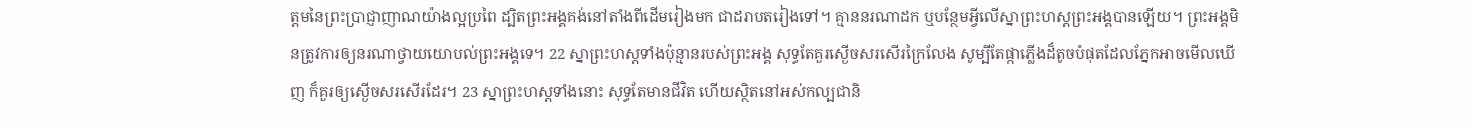ត្តមនៃព្រះប្រាជ្ញាញាណយ៉ាងល្អប្រពៃ ដ្បិតព្រះអង្គគង់នៅតាំងពីដើមរៀងមក ជាដរាបតរៀងទៅ។ គ្មាននរណាដក ឬបន្ថែមអ្វីលើស្នាព្រះហស្តព្រះអង្គបានឡើយ។ ព្រះអង្គមិនត្រូវការឲ្យនរណាថ្វាយយោបល់ព្រះអង្គទេ។ 22 ស្នាព្រះហស្តទាំងប៉ុន្មានរបស់ព្រះអង្គ សុទ្ធតែគួរស្ងើចសរសើរក្រៃលែង សូម្បីតែផ្កាភ្លើងដ៏តូចបំផុតដែលភ្នែកអាចមើលឃើញ ក៏គួរឲ្យស្ងើចសរសើរដែរ។ 23 ស្នាព្រះហស្តទាំងនោះ សុទ្ធតែមានជីវិត ហើយស្ថិតនៅអស់កល្បជានិ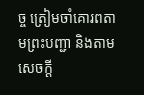ច្ច ត្រៀមចាំគោរពតាមព្រះបញ្ជា និងតាមសេចក្តី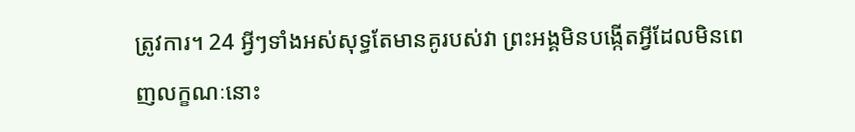ត្រូវការ។ 24 អ្វីៗទាំងអស់សុទ្ធតែមានគូរបស់វា ព្រះអង្គមិនបង្កើតអ្វីដែលមិនពេញលក្ខណៈនោះ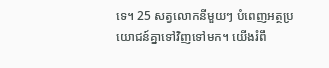ទេ។ 25 សត្វលោកនីមួយៗ បំពេញអត្ថប្រយោជន៍គ្នាទៅវិញទៅមក។ យើងរំពឹ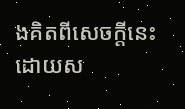ងគិតពីសេចក្តីនេះ ដោយស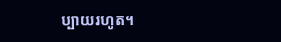ប្បាយរហូត។